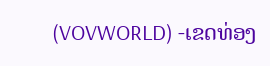(VOVWORLD) -ເຂດທ່ອງ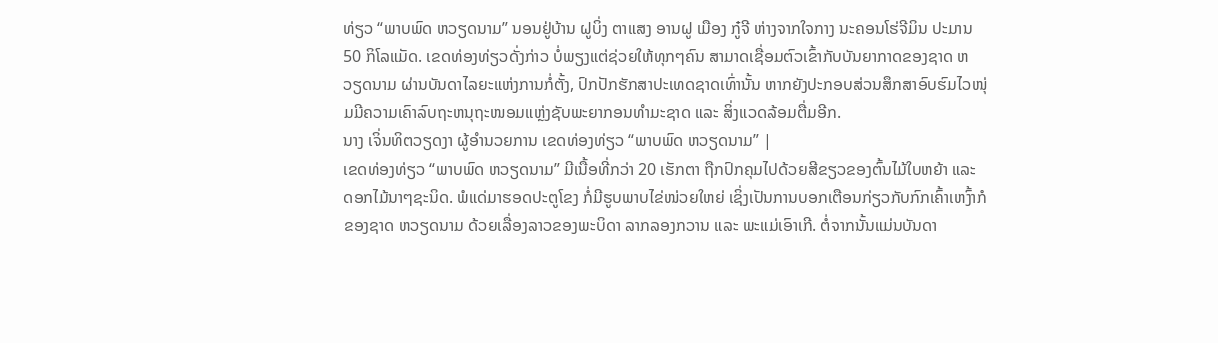ທ່ຽວ “ພາບພົດ ຫວຽດນາມ” ນອນຢູ່ບ້ານ ຝູບິ່ງ ຕາແສງ ອານຝູ ເມືອງ ກູ໋ຈີ ຫ່າງຈາກໃຈກາງ ນະຄອນໂຮ່ຈີມິນ ປະມານ 50 ກິໂລແມັດ. ເຂດທ່ອງທ່ຽວດັ່ງກ່າວ ບໍ່ພຽງແຕ່ຊ່ວຍໃຫ້ທຸກໆຄົນ ສາມາດເຊື່ອມຕົວເຂົ້າກັບບັນຍາກາດຂອງຊາດ ຫວຽດນາມ ຜ່ານບັນດາໄລຍະແຫ່ງການກໍ່ຕັ້ງ, ປົກປັກຮັກສາປະເທດຊາດເທົ່ານັ້ນ ຫາກຍັງປະກອບສ່ວນສຶກສາອົບຮົມໄວໜຸ່ມມີຄວາມເຄົາລົບຖະຫນຸຖະໜອມແຫຼ່ງຊັບພະຍາກອນທຳມະຊາດ ແລະ ສິ່ງແວດລ້ອມຕື່ມອີກ.
ນາງ ເຈິ່ນທິຕວຽດງາ ຜູ້ອຳນວຍການ ເຂດທ່ອງທ່ຽວ “ພາບພົດ ຫວຽດນາມ” |
ເຂດທ່ອງທ່ຽວ “ພາບພົດ ຫວຽດນາມ” ມີເນື້ອທີ່ກວ່າ 20 ເຮັກຕາ ຖືກປົກຄຸມໄປດ້ວຍສີຂຽວຂອງຕົ້ນໄມ້ໃບຫຍ້າ ແລະ ດອກໄມ້ນາໆຊະນິດ. ພໍແດ່ມາຮອດປະຕູໂຂງ ກໍ່ມີຮູບພາບໄຂ່ໜ່ວຍໃຫຍ່ ເຊິ່ງເປັນການບອກເຕືອນກ່ຽວກັບກົກເຄົ້າເຫງົ້າກໍຂອງຊາດ ຫວຽດນາມ ດ້ວຍເລື່ອງລາວຂອງພະບິດາ ລາກລອງກວານ ແລະ ພະແມ່ເອົາເກີ. ຕໍ່ຈາກນັ້ນແມ່ນບັນດາ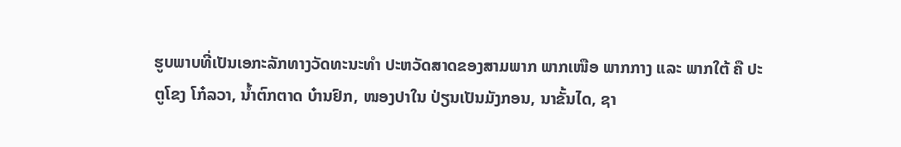ຮູບພາບທີ່ເປັນເອກະລັກທາງວັດທະນະທຳ ປະຫວັດສາດຂອງສາມພາກ ພາກເໜືອ ພາກກາງ ແລະ ພາກໃຕ້ ຄື ປະຕູໂຂງ ໂກ໋ລວາ, ນ້ຳຕົກຕາດ ບ໋ານຢົກ, ໜອງປາໃນ ປ່ຽນເປັນມັງກອນ, ນາຂັ້ນໄດ, ຊາ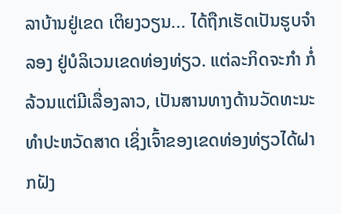ລາບ້ານຢູ່ເຂດ ເຕິຍງວຽນ... ໄດ້ຖືກເຮັດເປັນຮູບຈຳລອງ ຢູ່ບໍລິເວນເຂດທ່ອງທ່ຽວ. ແຕ່ລະກິດຈະກຳ ກໍ່ລ້ວນແຕ່ມີເລື່ອງລາວ, ເປັນສານທາງດ້ານວັດທະນະທຳປະຫວັດສາດ ເຊິ່ງເຈົ້າຂອງເຂດທ່ອງທ່ຽວໄດ້ຝາກຝັງ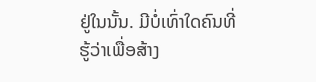ຢູ່ໃນນັ້ນ. ມີບໍ່ເທົ່າໃດຄົນທີ່ຮູ້ວ່າເພື່ອສ້າງ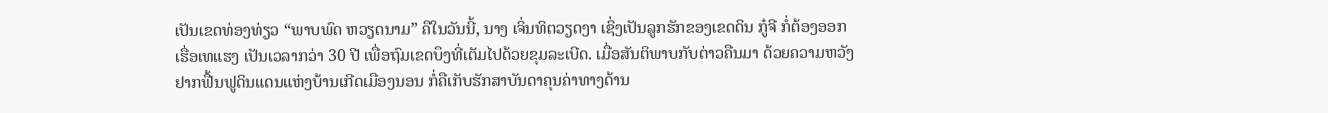ເປັນເຂດທ່ອງທ່ຽວ “ພາບພົດ ຫວຽດນາມ” ຄືໃນວັນນີ້, ນາງ ເຈິ່ນທິຕວຽດງາ ເຊິ່ງເປັນລູກຮັກຂອງເຂດດິນ ກູ໋ຈີ ກໍ່ຕ້ອງອອກເຮື່ອເທແຮງ ເປັນເວລາກວ່າ 30 ປີ ເພື່ອຖົມເຂດບຶງທີ່ເຕັມໄປດ້ວຍຂຸມລະເບີດ. ເມື່ອສັນຕິພາບກັບຕ່າວຄືນມາ ດ້ວຍຄວາມຫວັງຢາກຟື້ນຟູດິນແດນແຫ່ງບ້ານເກີດເມືອງນອນ ກໍ່ຄືເກັບຮັກສາບັນດາຄຸນຄ່າທາງດ້ານ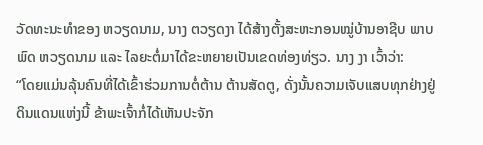ວັດທະນະທຳຂອງ ຫວຽດນາມ, ນາງ ຕວຽດງາ ໄດ້ສ້າງຕັ້ງສະຫະກອນໝູ່ບ້ານອາຊີບ ພາບພົດ ຫວຽດນາມ ແລະ ໄລຍະຕໍ່ມາໄດ້ຂະຫຍາຍເປັນເຂດທ່ອງທ່ຽວ. ນາງ ງາ ເວົ້າວ່າ:
“ໂດຍແມ່ນລຸ້ນຄົນທີ່ໄດ້ເຂົ້າຮ່ວມການຕໍ່ຕ້ານ ຕ້ານສັດຕູ, ດັ່ງນັ້ນຄວາມເຈັບແສບທຸກຢ່າງຢູ່ດິນແດນແຫ່ງນີ້ ຂ້າພະເຈົ້າກໍ່ໄດ້ເຫັນປະຈັກ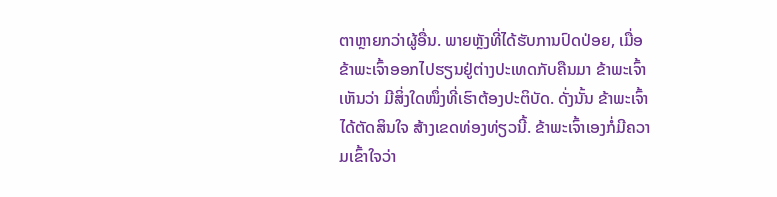ຕາຫຼາຍກວ່າຜູ້ອື່ນ. ພາຍຫຼັງທີ່ໄດ້ຮັບການປົດປ່ອຍ, ເມື່ອຂ້າພະເຈົ້າອອກໄປຮຽນຢູ່ຕ່າງປະເທດກັບຄືນມາ ຂ້າພະເຈົ້າເຫັນວ່າ ມີສິ່ງໃດໜຶ່ງທີ່ເຮົາຕ້ອງປະຕິບັດ. ດັ່ງນັ້ນ ຂ້າພະເຈົ້າໄດ້ຕັດສິນໃຈ ສ້າງເຂດທ່ອງທ່ຽວນີ້. ຂ້າພະເຈົ້າເອງກໍ່ມີຄວາມເຂົ້າໃຈວ່າ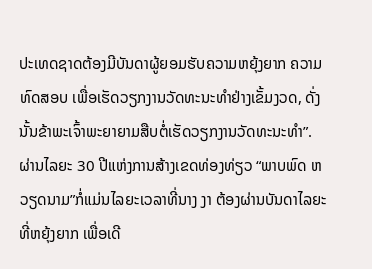ປະເທດຊາດຕ້ອງມີບັນດາຜູ້ຍອມຮັບຄວາມຫຍຸ້ງຍາກ ຄວາມທົດສອບ ເພື່ອເຮັດວຽກງານວັດທະນະທຳຢ່າງເຂັ້ມງວດ, ດັ່ງນັ້ນຂ້າພະເຈົ້າພະຍາຍາມສືບຕໍ່ເຮັດວຽກງານວັດທະນະທຳ”.
ຜ່ານໄລຍະ 30 ປີແຫ່ງການສ້າງເຂດທ່ອງທ່ຽວ “ພາບພົດ ຫວຽດນາມ”ກໍ່ແມ່ນໄລຍະເວລາທີ່ນາງ ງາ ຕ້ອງຜ່ານບັນດາໄລຍະທີ່ຫຍຸ້ງຍາກ ເພື່ອເດີ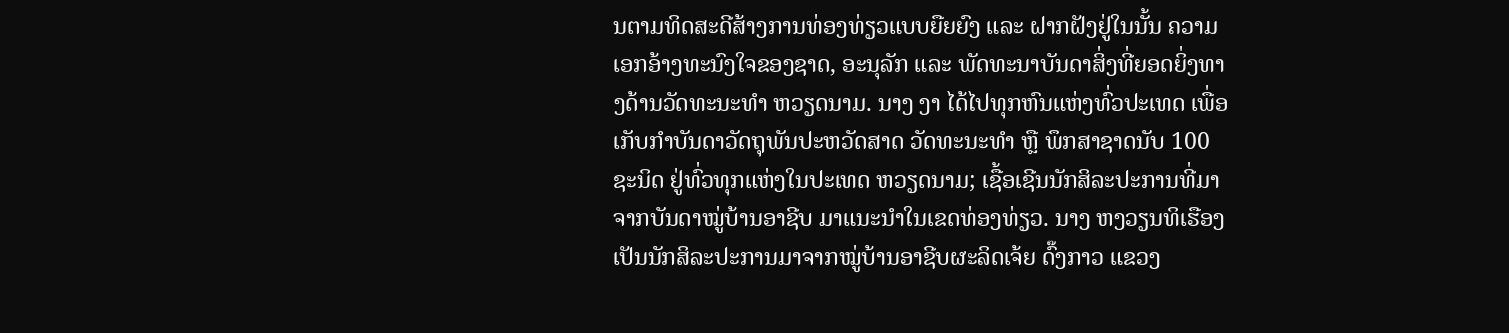ນຕາມທິດສະດີສ້າງການທ່ອງທ່ຽວແບບຍືຍຍົງ ແລະ ຝາກຝັງຢູ່ໃນນັ້ນ ຄວາມເອກອ້າງທະນົງໃຈຂອງຊາດ, ອະນຸລັກ ແລະ ພັດທະນາບັນດາສິ່ງທີ່ຍອດຍິ່ງທາງດ້ານວັດທະນະທຳ ຫວຽດນາມ. ນາງ ງາ ໄດ້ໄປທຸກຫົນແຫ່ງທົ່ວປະເທດ ເພື່ອເກັບກຳບັນດາວັດຖຸພັນປະຫວັດສາດ ວັດທະນະທຳ ຫຼື ພຶກສາຊາດນັບ 100 ຊະນິດ ຢູ່ທົ່ວທຸກແຫ່ງໃນປະເທດ ຫວຽດນາມ; ເຊື້ອເຊີນນັກສິລະປະການທີ່ມາຈາກບັນດາໝູ່ບ້ານອາຊີບ ມາແນະນຳໃນເຂດທ່ອງທ່ຽວ. ນາງ ຫງວຽນທິເຮືອງ ເປັນນັກສິລະປະການມາຈາກໝູ່ບ້ານອາຊີບຜະລິດເຈ້ຍ ດົ໊ງກາວ ແຂວງ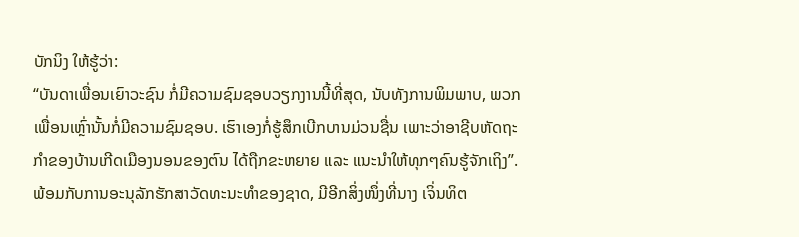ບັກນິງ ໃຫ້ຮູ້ວ່າ:
“ບັນດາເພື່ອນເຍົາວະຊົນ ກໍ່ມີຄວາມຊົມຊອບວຽກງານນີ້ທີ່ສຸດ, ນັບທັງການພິມພາບ, ພວກເພື່ອນເຫຼົ່ານັ້ນກໍ່ມີຄວາມຊົມຊອບ. ເຮົາເອງກໍ່ຮູ້ສຶກເບີກບານມ່ວນຊື່ນ ເພາະວ່າອາຊີບຫັດຖະກຳຂອງບ້ານເກີດເມືອງນອນຂອງຕົນ ໄດ້ຖືກຂະຫຍາຍ ແລະ ແນະນຳໃຫ້ທຸກໆຄົນຮູ້ຈັກເຖິງ”.
ພ້ອມກັບການອະນຸລັກຮັກສາວັດທະນະທຳຂອງຊາດ, ມີອີກສິ່ງໜຶ່ງທີ່ນາງ ເຈິ່ນທິຕ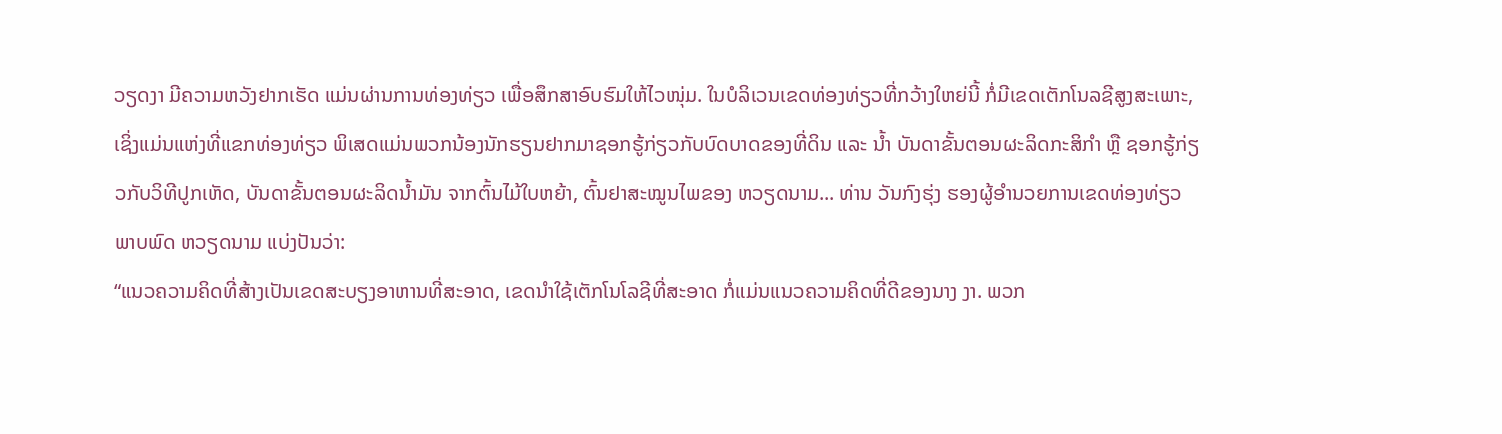ວຽດງາ ມີຄວາມຫວັງຢາກເຮັດ ແມ່ນຜ່ານການທ່ອງທ່ຽວ ເພື່ອສຶກສາອົບຮົມໃຫ້ໄວໜຸ່ມ. ໃນບໍລິເວນເຂດທ່ອງທ່ຽວທີ່ກວ້າງໃຫຍ່ນີ້ ກໍ່ມີເຂດເຕັກໂນລຊີສູງສະເພາະ, ເຊິ່ງແມ່ນແຫ່ງທີ່ແຂກທ່ອງທ່ຽວ ພິເສດແມ່ນພວກນ້ອງນັກຮຽນຢາກມາຊອກຮູ້ກ່ຽວກັບບົດບາດຂອງທີ່ດິນ ແລະ ນ້ຳ ບັນດາຂັ້ນຕອນຜະລິດກະສິກຳ ຫຼື ຊອກຮູ້ກ່ຽວກັບວິທີປູກເຫັດ, ບັນດາຂັ້ນຕອນຜະລິດນ້ຳມັນ ຈາກຕົ້ນໄມ້ໃບຫຍ້າ, ຕົ້ນຢາສະໝູນໄພຂອງ ຫວຽດນາມ... ທ່ານ ວັນກົງຮຸ່ງ ຮອງຜູ້ອຳນວຍການເຂດທ່ອງທ່ຽວ ພາບພົດ ຫວຽດນາມ ແບ່ງປັນວ່າ:
“ແນວຄວາມຄິດທີ່ສ້າງເປັນເຂດສະບຽງອາຫານທີ່ສະອາດ, ເຂດນຳໃຊ້ເຕັກໂນໂລຊີທີ່ສະອາດ ກໍ່ແມ່ນແນວຄວາມຄິດທີ່ດີຂອງນາງ ງາ. ພວກ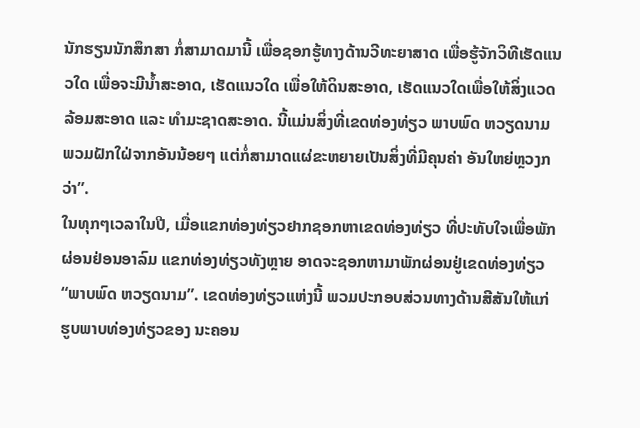ນັກຮຽນນັກສຶກສາ ກໍ່ສາມາດມານີ້ ເພື່ອຊອກຮູ້ທາງດ້ານວີທະຍາສາດ ເພື່ອຮູ້ຈັກວິທີເຮັດແນວໃດ ເພື່ອຈະມີນ້ຳສະອາດ, ເຮັດແນວໃດ ເພື່ອໃຫ້ດິນສະອາດ, ເຮັດແນວໃດເພື່ອໃຫ້ສິ່ງແວດລ້ອມສະອາດ ແລະ ທຳມະຊາດສະອາດ. ນີ້ແມ່ນສິ່ງທີ່ເຂດທ່ອງທ່ຽວ ພາບພົດ ຫວຽດນາມ ພວມຝັກໃຝ່ຈາກອັນນ້ອຍໆ ແຕ່ກໍ່ສາມາດແຜ່ຂະຫຍາຍເປັນສິ່ງທີ່ມີຄຸນຄ່າ ອັນໃຫຍ່ຫຼວງກວ່າ”.
ໃນທຸກໆເວລາໃນປີ, ເມື່ອແຂກທ່ອງທ່ຽວຢາກຊອກຫາເຂດທ່ອງທ່ຽວ ທີ່ປະທັບໃຈເພື່ອພັກຜ່ອນຢ່ອນອາລົມ ແຂກທ່ອງທ່ຽວທັງຫຼາຍ ອາດຈະຊອກຫາມາພັກຜ່ອນຢູ່ເຂດທ່ອງທ່ຽວ “ພາບພົດ ຫວຽດນາມ”. ເຂດທ່ອງທ່ຽວແຫ່ງນີ້ ພວມປະກອບສ່ວນທາງດ້ານສີສັນໃຫ້ແກ່ ຮູບພາບທ່ອງທ່ຽວຂອງ ນະຄອນ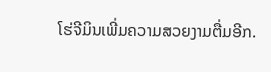ໂຮ່ຈີມິນເພີ່ມຄວາມສວຍງາມຕື່ມອີກ.